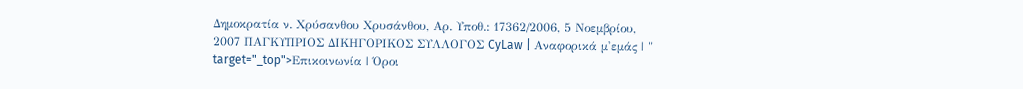Δημοκρατία ν. Χρύσανθου Χρυσάνθου, Αρ. Υποθ.: 17362/2006, 5 Νοεμβρίου, 2007 ΠΑΓΚΥΠΡΙΟΣ ΔΙΚΗΓΟΡΙΚΟΣ ΣΥΛΛΟΓΟΣ CyLaw | Αναφορικά μ'εμάς | " target="_top">Επικοινωνία | Όροι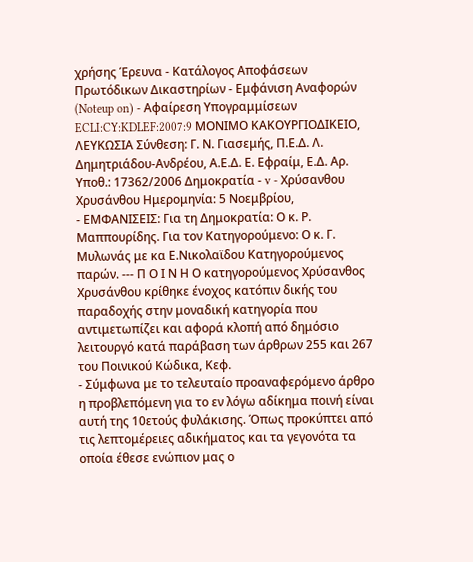χρήσης Έρευνα - Κατάλογος Αποφάσεων Πρωτόδικων Δικαστηρίων - Εμφάνιση Αναφορών (Noteup on) - Αφαίρεση Υπογραμμίσεων ECLI:CY:KDLEF:2007:9 ΜΟΝΙΜΟ ΚΑΚΟΥΡΓΙΟΔΙΚΕΙΟ, ΛΕΥΚΩΣΙΑ Σύνθεση: Γ. Ν. Γιασεμής, Π.Ε.Δ. Λ. Δημητριάδου-Ανδρέου, Α.Ε.Δ. Ε. Εφραίμ, Ε.Δ. Αρ. Υποθ.: 17362/2006 Δημοκρατία - v - Χρύσανθου Χρυσάνθου Ημερομηνία: 5 Νοεμβρίου,
- ΕΜΦΑΝΙΣΕΙΣ: Για τη Δημοκρατία: Ο κ. Ρ. Μαππουρίδης. Για τον Κατηγορούμενο: Ο κ. Γ. Μυλωνάς με κα Ε.Νικολαϊδου Κατηγορούμενος παρών. --- Π Ο Ι Ν Η Ο κατηγορούμενος Χρύσανθος Χρυσάνθου κρίθηκε ένοχος κατόπιν δικής του παραδοχής στην μοναδική κατηγορία που αντιμετωπίζει και αφορά κλοπή από δημόσιο λειτουργό κατά παράβαση των άρθρων 255 και 267 του Ποινικού Κώδικα, Κεφ.
- Σύμφωνα με το τελευταίο προαναφερόμενο άρθρο η προβλεπόμενη για το εν λόγω αδίκημα ποινή είναι αυτή της 10ετούς φυλάκισης. Όπως προκύπτει από τις λεπτομέρειες αδικήματος και τα γεγονότα τα οποία έθεσε ενώπιον μας ο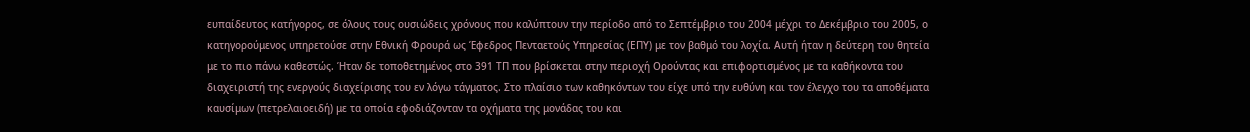ευπαίδευτος κατήγορος, σε όλους τους ουσιώδεις χρόνους που καλύπτουν την περίοδο από το Σεπτέμβριο του 2004 μέχρι το Δεκέμβριο του 2005, ο κατηγορούμενος υπηρετούσε στην Εθνική Φρουρά ως Έφεδρος Πενταετούς Υπηρεσίας (ΕΠΥ) με τον βαθμό του λοχία. Αυτή ήταν η δεύτερη του θητεία με το πιο πάνω καθεστώς. Ήταν δε τοποθετημένος στο 391 ΤΠ που βρίσκεται στην περιοχή Ορούντας και επιφορτισμένος με τα καθήκοντα του διαχειριστή της ενεργούς διαχείρισης του εν λόγω τάγματος. Στο πλαίσιο των καθηκόντων του είχε υπό την ευθύνη και τον έλεγχο του τα αποθέματα καυσίμων (πετρελαιοειδή) με τα οποία εφοδιάζονταν τα οχήματα της μονάδας του και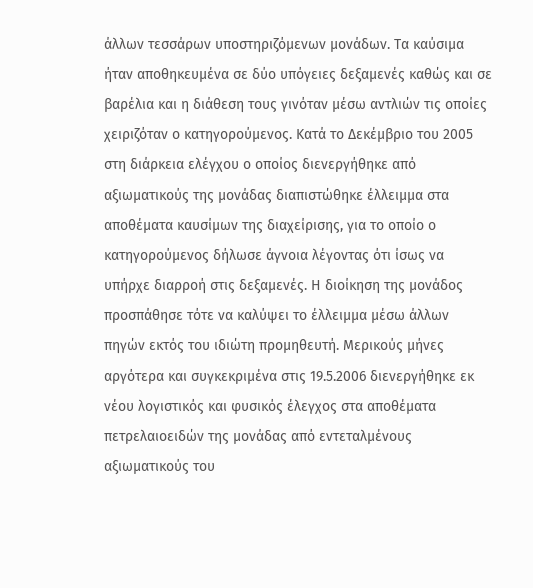άλλων τεσσάρων υποστηριζόμενων μονάδων. Τα καύσιμα ήταν αποθηκευμένα σε δύο υπόγειες δεξαμενές καθώς και σε βαρέλια και η διάθεση τους γινόταν μέσω αντλιών τις οποίες χειριζόταν ο κατηγορούμενος. Κατά το Δεκέμβριο του 2005 στη διάρκεια ελέγχου ο οποίος διενεργήθηκε από αξιωματικούς της μονάδας διαπιστώθηκε έλλειμμα στα αποθέματα καυσίμων της διαχείρισης, για το οποίο ο κατηγορούμενος δήλωσε άγνοια λέγοντας ότι ίσως να υπήρχε διαρροή στις δεξαμενές. Η διοίκηση της μονάδος προσπάθησε τότε να καλύψει το έλλειμμα μέσω άλλων πηγών εκτός του ιδιώτη προμηθευτή. Μερικούς μήνες αργότερα και συγκεκριμένα στις 19.5.2006 διενεργήθηκε εκ νέου λογιστικός και φυσικός έλεγχος στα αποθέματα πετρελαιοειδών της μονάδας από εντεταλμένους αξιωματικούς του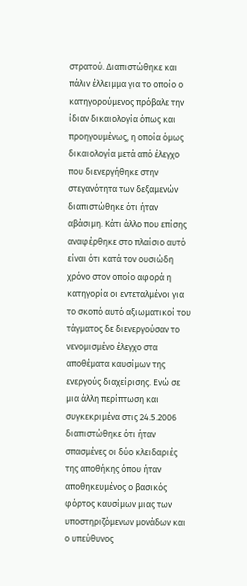στρατού. Διαπιστώθηκε και πάλιν έλλειμμα για το οποίο ο κατηγορούμενος πρόβαλε την ίδιαν δικαιολογία όπως και προηγουμένως, η οποία όμως δικαιολογία μετά από έλεγχο που διενεργήθηκε στην στεγανότητα των δεξαμενών διαπιστώθηκε ότι ήταν αβάσιμη. Κάτι άλλο που επίσης αναφέρθηκε στο πλαίσιο αυτό είναι ότι κατά τον ουσιώδη χρόνο στον οποίο αφορά η κατηγορία οι εντεταλμένοι για το σκοπό αυτό αξιωματικοί του τάγματος δε διενεργούσαν το νενομισμένο έλεγχο στα αποθέματα καυσίμων της ενεργούς διαχείρισης. Ενώ σε μια άλλη περίπτωση και συγκεκριμένα στις 24.5.2006 διαπιστώθηκε ότι ήταν σπασμένες οι δύο κλειδαριές της αποθήκης όπου ήταν αποθηκευμένος ο βασικός φόρτος καυσίμων μιας των υποστηριζόμενων μονάδων και ο υπεύθυνος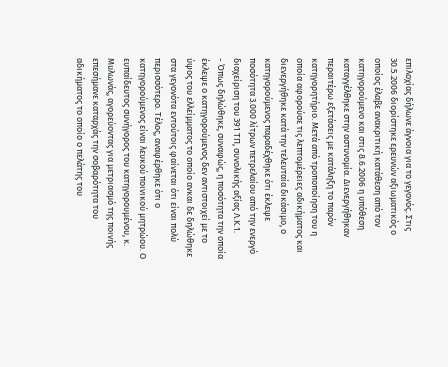επιλοχίας δήλωνε άγνοια για το γεγονός. Στις 30.5.2006 διορίστηκε ερευνών αξιωματικός ο οποίος έλαβε ανακριτική κατάθεση από τον κατηγορούμενο και στις 8.6.2006 η υπόθεση καταγγέλθηκε στην αστυνομία. Διενεργήθηκαν περαιτέρω εξετάσεις με κατάληξη το παρόν κατηγορητήριο. Μετά από τροποποίηση του η οποία αφορούσε τις λεπτομέρειες αδικήματος και διενεργήθηκε κατά την τελευταία δικάσιμο, ο κατηγορούμενος παραδέχθηκε ότι έκλεψε ποσότητα 3.000 λίτρων πετρελαίου από την ενεργό διαχείριση του 391 ΤΠ, συνολικής αξίας Λ.Κ.1.
- Όπως δηλώθηκε, συναφώς, η ποσότητα την οποία έκλεψε ο κατηγορούμενος δεν αντιστοιχεί με το ύψος του ελλείμματος το οποίο ανκαι δε δηλώθηκε στα γεγονότα εντούτοις φαίνεται ότι είναι πολύ περισσότερο. Τέλος, αναφέρθηκε ότι ο κατηγορούμενος είναι λευκού ποινικού μητρώου. Ο ευπαίδευτος συνήγορος του κατηγορουμένου, κ. Μυλωνάς, αγορεύοντας για μετριασμό της ποινής επεσήμανε καταρχάς την σοβαρότητα του αδικήματος το οποίο ο πελάτης του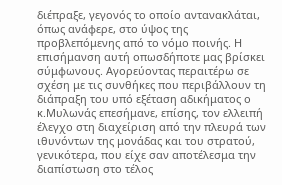διέπραξε, γεγονός το οποίο αντανακλάται, όπως ανάφερε, στο ύψος της προβλεπόμενης από το νόμο ποινής. Η επισήμανση αυτή οπωσδήποτε μας βρίσκει σύμφωνους. Αγορεύοντας περαιτέρω σε σχέση με τις συνθήκες που περιβάλλουν τη διάπραξη του υπό εξέταση αδικήματος ο κ.Μυλωνάς επεσήμανε, επίσης, τον ελλειπή έλεγχο στη διαχείριση από την πλευρά των ιθυνόντων της μονάδας και του στρατού, γενικότερα, που είχε σαν αποτέλεσμα την διαπίστωση στο τέλος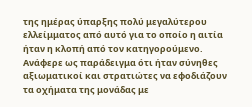της ημέρας ύπαρξης πολύ μεγαλύτερου ελλείμματος από αυτό για το οποίο η αιτία ήταν η κλοπή από τον κατηγορούμενο. Ανάφερε ως παράδειγμα ότι ήταν σύνηθες αξιωματικοί και στρατιώτες να εφοδιάζουν τα οχήματα της μονάδας με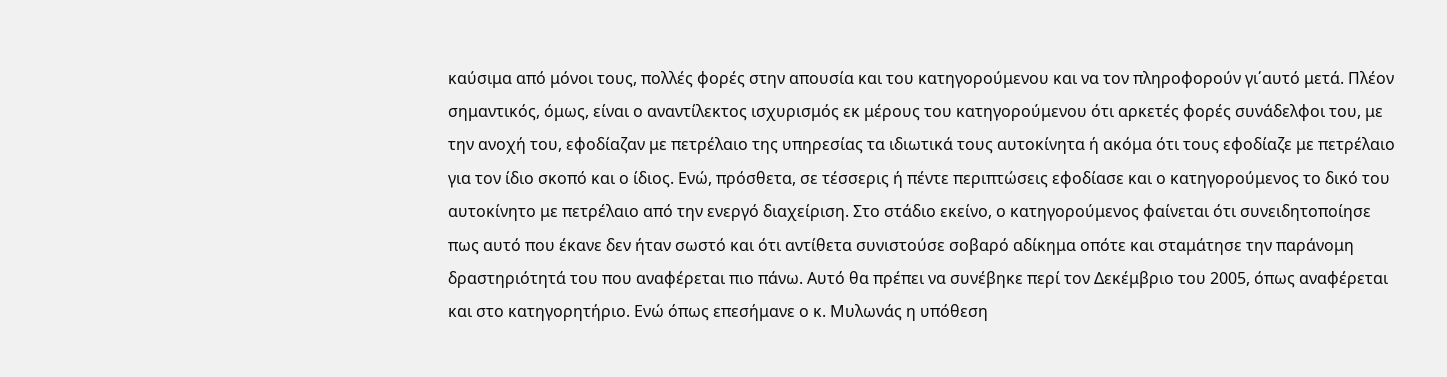καύσιμα από μόνοι τους, πολλές φορές στην απουσία και του κατηγορούμενου και να τον πληροφορούν γι΄αυτό μετά. Πλέον σημαντικός, όμως, είναι ο αναντίλεκτος ισχυρισμός εκ μέρους του κατηγορούμενου ότι αρκετές φορές συνάδελφοι του, με την ανοχή του, εφοδίαζαν με πετρέλαιο της υπηρεσίας τα ιδιωτικά τους αυτοκίνητα ή ακόμα ότι τους εφοδίαζε με πετρέλαιο για τον ίδιο σκοπό και ο ίδιος. Ενώ, πρόσθετα, σε τέσσερις ή πέντε περιπτώσεις εφοδίασε και ο κατηγορούμενος το δικό του αυτοκίνητο με πετρέλαιο από την ενεργό διαχείριση. Στο στάδιο εκείνο, ο κατηγορούμενος φαίνεται ότι συνειδητοποίησε πως αυτό που έκανε δεν ήταν σωστό και ότι αντίθετα συνιστούσε σοβαρό αδίκημα οπότε και σταμάτησε την παράνομη δραστηριότητά του που αναφέρεται πιο πάνω. Αυτό θα πρέπει να συνέβηκε περί τον Δεκέμβριο του 2005, όπως αναφέρεται και στο κατηγορητήριο. Ενώ όπως επεσήμανε ο κ. Μυλωνάς η υπόθεση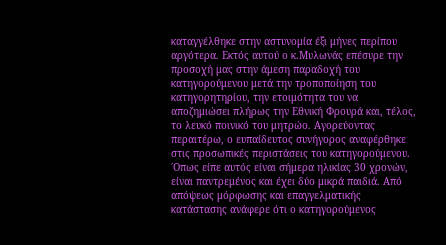καταγγέλθηκε στην αστυνομία έξι μήνες περίπου αργότερα. Εκτός αυτού ο κ.Μυλωνάς επέσυρε την προσοχή μας στην άμεση παραδοχή του κατηγορούμενου μετά την τροποποίηση του κατηγορητηρίου, την ετοιμότητα του να αποζημιώσει πλήρως την Εθνική Φρουρά και, τέλος, το λευκό ποινικό του μητρώο. Αγορεύοντας περαιτέρω, ο ευπαίδευτος συνήγορος αναφέρθηκε στις προσωπικές περιστάσεις του κατηγορούμενου. ΄Οπως είπε αυτός είναι σήμερα ηλικίας 30 χρονών, είναι παντρεμένος και έχει δύο μικρά παιδιά. Από απόψεως μόρφωσης και επαγγελματικής κατάστασης ανάφερε ότι ο κατηγορούμενος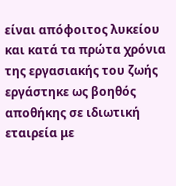είναι απόφοιτος λυκείου και κατά τα πρώτα χρόνια της εργασιακής του ζωής εργάστηκε ως βοηθός αποθήκης σε ιδιωτική εταιρεία με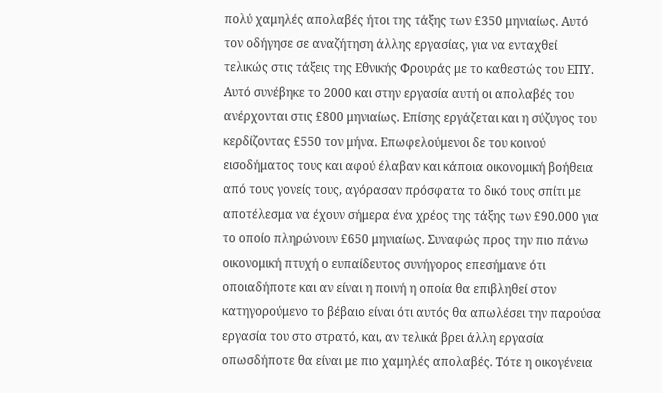πολύ χαμηλές απολαβές ήτοι της τάξης των £350 μηνιαίως. Αυτό τον οδήγησε σε αναζήτηση άλλης εργασίας, για να ενταχθεί τελικώς στις τάξεις της Εθνικής Φρουράς με το καθεστώς του ΕΠΥ. Αυτό συνέβηκε το 2000 και στην εργασία αυτή οι απολαβές του ανέρχονται στις £800 μηνιαίως. Επίσης εργάζεται και η σύζυγος του κερδίζοντας £550 τον μήνα. Επωφελούμενοι δε του κοινού εισοδήματος τους και αφού έλαβαν και κάποια οικονομική βοήθεια από τους γονείς τους, αγόρασαν πρόσφατα το δικό τους σπίτι με αποτέλεσμα να έχουν σήμερα ένα χρέος της τάξης των £90.000 για το οποίο πληρώνουν £650 μηνιαίως. Συναφώς προς την πιο πάνω οικονομική πτυχή ο ευπαίδευτος συνήγορος επεσήμανε ότι οποιαδήποτε και αν είναι η ποινή η οποία θα επιβληθεί στον κατηγορούμενο το βέβαιο είναι ότι αυτός θα απωλέσει την παρούσα εργασία του στο στρατό, και, αν τελικά βρει άλλη εργασία οπωσδήποτε θα είναι με πιο χαμηλές απολαβές. Τότε η οικογένεια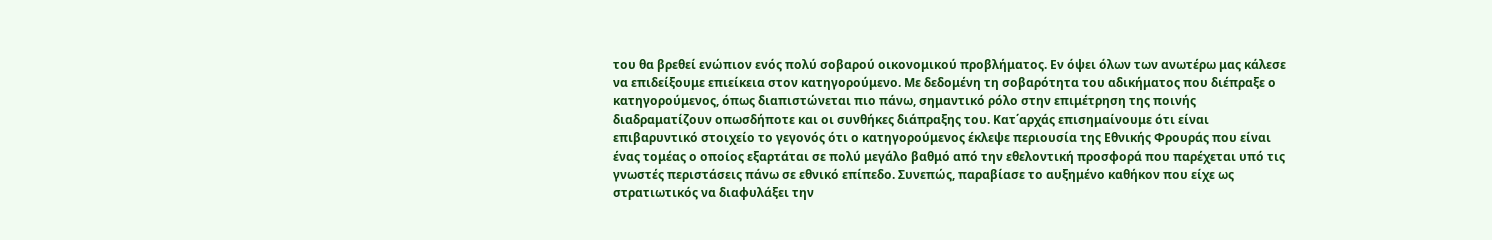του θα βρεθεί ενώπιον ενός πολύ σοβαρού οικονομικού προβλήματος. Εν όψει όλων των ανωτέρω μας κάλεσε να επιδείξουμε επιείκεια στον κατηγορούμενο. Με δεδομένη τη σοβαρότητα του αδικήματος που διέπραξε ο κατηγορούμενος, όπως διαπιστώνεται πιο πάνω, σημαντικό ρόλο στην επιμέτρηση της ποινής διαδραματίζουν οπωσδήποτε και οι συνθήκες διάπραξης του. Κατ΄αρχάς επισημαίνουμε ότι είναι επιβαρυντικό στοιχείο το γεγονός ότι ο κατηγορούμενος έκλεψε περιουσία της Εθνικής Φρουράς που είναι ένας τομέας ο οποίος εξαρτάται σε πολύ μεγάλο βαθμό από την εθελοντική προσφορά που παρέχεται υπό τις γνωστές περιστάσεις πάνω σε εθνικό επίπεδο. Συνεπώς, παραβίασε το αυξημένο καθήκον που είχε ως στρατιωτικός να διαφυλάξει την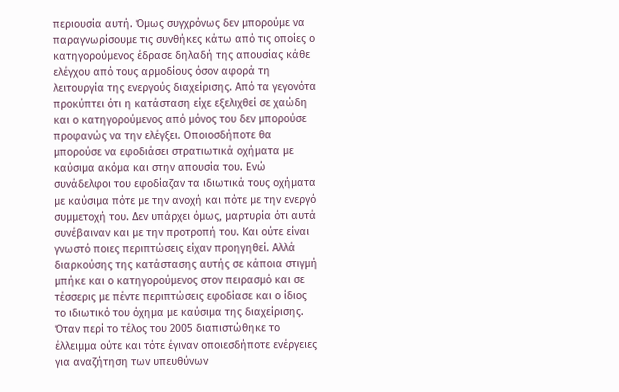περιουσία αυτή. Όμως συγχρόνως δεν μπορούμε να παραγνωρίσουμε τις συνθήκες κάτω από τις οποίες ο κατηγορούμενος έδρασε δηλαδή της απουσίας κάθε ελέγχου από τους αρμοδίους όσον αφορά τη λειτουργία της ενεργούς διαχείρισης. Από τα γεγονότα προκύπτει ότι η κατάσταση είχε εξελιχθεί σε χαώδη και ο κατηγορούμενος από μόνος του δεν μπορούσε προφανώς να την ελέγξει. Οποιοσδήποτε θα μπορούσε να εφοδιάσει στρατιωτικά οχήματα με καύσιμα ακόμα και στην απουσία του. Ενώ συνάδελφοι του εφοδίαζαν τα ιδιωτικά τους οχήματα με καύσιμα πότε με την ανοχή και πότε με την ενεργό συμμετοχή του. Δεν υπάρχει όμως, μαρτυρία ότι αυτά συνέβαιναν και με την προτροπή του. Και ούτε είναι γνωστό ποιες περιπτώσεις είχαν προηγηθεί. Αλλά διαρκούσης της κατάστασης αυτής σε κάποια στιγμή μπήκε και ο κατηγορούμενος στον πειρασμό και σε τέσσερις με πέντε περιπτώσεις εφοδίασε και ο ίδιος το ιδιωτικό του όχημα με καύσιμα της διαχείρισης. Όταν περί το τέλος του 2005 διαπιστώθηκε το έλλειμμα ούτε και τότε έγιναν οποιεσδήποτε ενέργειες για αναζήτηση των υπευθύνων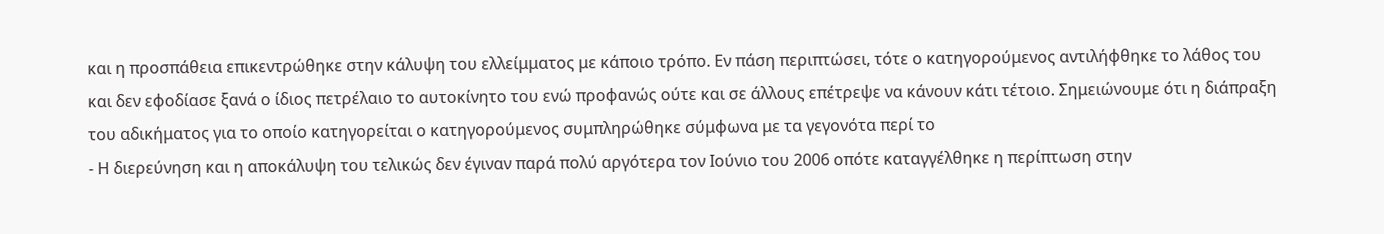και η προσπάθεια επικεντρώθηκε στην κάλυψη του ελλείμματος με κάποιο τρόπο. Εν πάση περιπτώσει, τότε ο κατηγορούμενος αντιλήφθηκε το λάθος του και δεν εφοδίασε ξανά ο ίδιος πετρέλαιο το αυτοκίνητο του ενώ προφανώς ούτε και σε άλλους επέτρεψε να κάνουν κάτι τέτοιο. Σημειώνουμε ότι η διάπραξη του αδικήματος για το οποίο κατηγορείται ο κατηγορούμενος συμπληρώθηκε σύμφωνα με τα γεγονότα περί το
- Η διερεύνηση και η αποκάλυψη του τελικώς δεν έγιναν παρά πολύ αργότερα τον Ιούνιο του 2006 οπότε καταγγέλθηκε η περίπτωση στην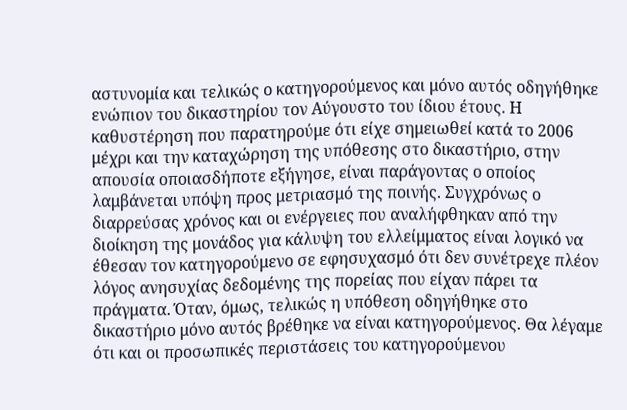αστυνομία και τελικώς ο κατηγορούμενος και μόνο αυτός οδηγήθηκε ενώπιον του δικαστηρίου τον Αύγουστο του ίδιου έτους. Η καθυστέρηση που παρατηρούμε ότι είχε σημειωθεί κατά το 2006 μέχρι και την καταχώρηση της υπόθεσης στο δικαστήριο, στην απουσία οποιασδήποτε εξήγησε, είναι παράγοντας ο οποίος λαμβάνεται υπόψη προς μετριασμό της ποινής. Συγχρόνως ο διαρρεύσας χρόνος και οι ενέργειες που αναλήφθηκαν από την διοίκηση της μονάδος για κάλυψη του ελλείμματος είναι λογικό να έθεσαν τον κατηγορούμενο σε εφησυχασμό ότι δεν συνέτρεχε πλέον λόγος ανησυχίας δεδομένης της πορείας που είχαν πάρει τα πράγματα. Όταν, όμως, τελικώς η υπόθεση οδηγήθηκε στο δικαστήριο μόνο αυτός βρέθηκε να είναι κατηγορούμενος. Θα λέγαμε ότι και οι προσωπικές περιστάσεις του κατηγορούμενου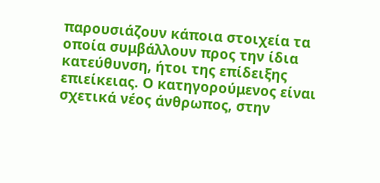παρουσιάζουν κάποια στοιχεία τα οποία συμβάλλουν προς την ίδια κατεύθυνση, ήτοι της επίδειξης επιείκειας. Ο κατηγορούμενος είναι σχετικά νέος άνθρωπος, στην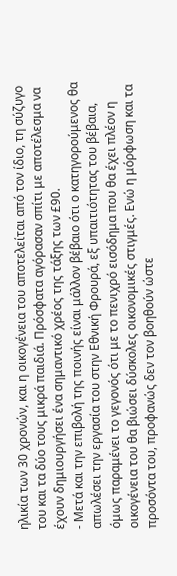ηλικία των 30 χρονών, και η οικογένεια του αποτελείται από τον ίδιο, τη σύζυγο του και τα δύο τους μικρά παιδιά. Πρόσφατα αγόρασαν σπίτι με αποτέλεσμα να έχουν δημιουργήσει ένα σημαντικό χρέος της τάξης των £90.
- Μετά και την επιβολή της ποινής είναι μάλλον βέβαιο ότι ο κατηγορούμενος θα απωλέσει την εργασία του στην Εθνική Φρουρά, εξ υπαιτιότητας του βέβαια, όμως παραμένει το γεγονός ότι με το πενιχρό εισόδημα που θα έχει πλέον η οικογένεια του θα βιώσει δύσκολες οικονομικές στιγμές. Ενώ η μόρφωση και τα προσόντα του, προφανώς δεν τον βοηθούν ώστε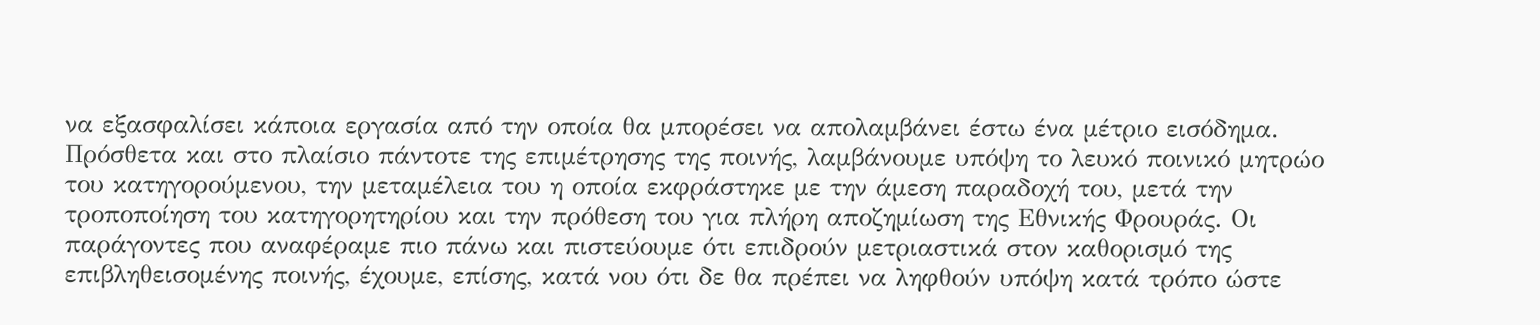να εξασφαλίσει κάποια εργασία από την οποία θα μπορέσει να απολαμβάνει έστω ένα μέτριο εισόδημα. Πρόσθετα και στο πλαίσιο πάντοτε της επιμέτρησης της ποινής, λαμβάνουμε υπόψη το λευκό ποινικό μητρώο του κατηγορούμενου, την μεταμέλεια του η οποία εκφράστηκε με την άμεση παραδοχή του, μετά την τροποποίηση του κατηγορητηρίου και την πρόθεση του για πλήρη αποζημίωση της Εθνικής Φρουράς. Οι παράγοντες που αναφέραμε πιο πάνω και πιστεύουμε ότι επιδρούν μετριαστικά στον καθορισμό της επιβληθεισομένης ποινής, έχουμε, επίσης, κατά νου ότι δε θα πρέπει να ληφθούν υπόψη κατά τρόπο ώστε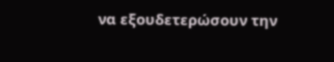να εξουδετερώσουν την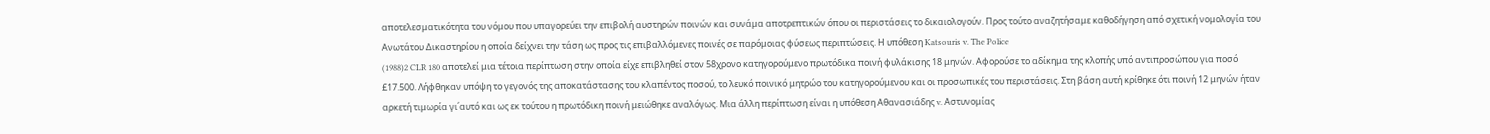αποτελεσματικότητα του νόμου που υπαγορεύει την επιβολή αυστηρών ποινών και συνάμα αποτρεπτικών όπου οι περιστάσεις το δικαιολογούν. Προς τούτο αναζητήσαμε καθοδήγηση από σχετική νομολογία του Ανωτάτου Δικαστηρίου η οποία δείχνει την τάση ως προς τις επιβαλλόμενες ποινές σε παρόμοιας φύσεως περιπτώσεις. Η υπόθεση Katsouris v. The Police
(1988)2 CLR 180 αποτελεί μια τέτοια περίπτωση στην οποία είχε επιβληθεί στον 58χρονο κατηγορούμενο πρωτόδικα ποινή φυλάκισης 18 μηνών. Αφορούσε το αδίκημα της κλοπής υπό αντιπροσώπου για ποσό £17.500. Λήφθηκαν υπόψη το γεγονός της αποκατάστασης του κλαπέντος ποσού, το λευκό ποινικό μητρώο του κατηγορούμενου και οι προσωπικές του περιστάσεις. Στη βάση αυτή κρίθηκε ότι ποινή 12 μηνών ήταν αρκετή τιμωρία γι΄αυτό και ως εκ τούτου η πρωτόδικη ποινή μειώθηκε αναλόγως. Μια άλλη περίπτωση είναι η υπόθεση Αθανασιάδης v. Aστυνομίας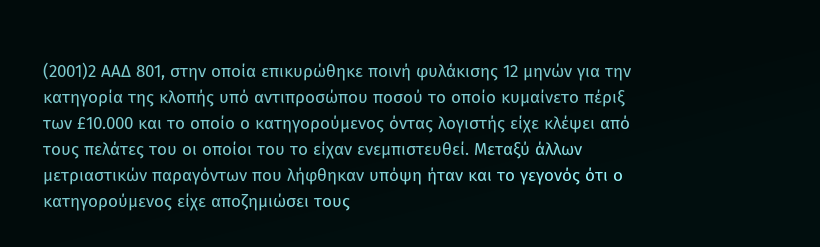(2001)2 ΑΑΔ 801, στην οποία επικυρώθηκε ποινή φυλάκισης 12 μηνών για την κατηγορία της κλοπής υπό αντιπροσώπου ποσού το οποίο κυμαίνετο πέριξ των £10.000 και το οποίο ο κατηγορούμενος όντας λογιστής είχε κλέψει από τους πελάτες του οι οποίοι του το είχαν ενεμπιστευθεί. Μεταξύ άλλων μετριαστικών παραγόντων που λήφθηκαν υπόψη ήταν και το γεγονός ότι ο κατηγορούμενος είχε αποζημιώσει τους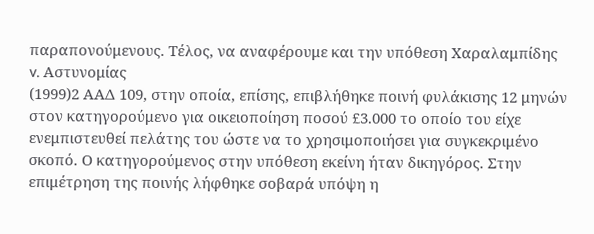παραπονούμενους. Τέλος, να αναφέρουμε και την υπόθεση Χαραλαμπίδης v. Αστυνομίας
(1999)2 ΑΑΔ 109, στην οποία, επίσης, επιβλήθηκε ποινή φυλάκισης 12 μηνών στον κατηγορούμενο για οικειοποίηση ποσού £3.000 το οποίο του είχε ενεμπιστευθεί πελάτης του ώστε να το χρησιμοποιήσει για συγκεκριμένο σκοπό. Ο κατηγορούμενος στην υπόθεση εκείνη ήταν δικηγόρος. Στην επιμέτρηση της ποινής λήφθηκε σοβαρά υπόψη η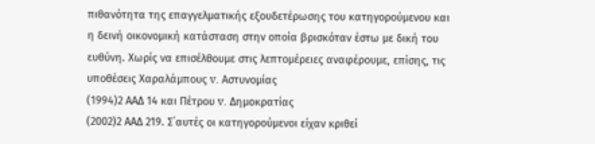πιθανότητα της επαγγελματικής εξουδετέρωσης του κατηγορούμενου και η δεινή οικονομική κατάσταση στην οποία βρισκόταν έστω με δική του ευθύνη. Χωρίς να επισέλθουμε στις λεπτομέρειες αναφέρουμε, επίσης, τις υποθέσεις Χαραλάμπους v. Αστυνομίας
(1994)2 ΑΑΔ 14 και Πέτρου v. Δημοκρατίας
(2002)2 ΑΑΔ 219. Σ΄αυτές οι κατηγορούμενοι είχαν κριθεί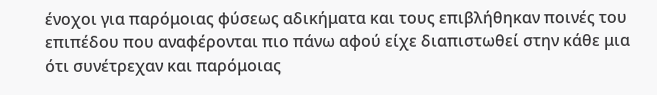ένοχοι για παρόμοιας φύσεως αδικήματα και τους επιβλήθηκαν ποινές του επιπέδου που αναφέρονται πιο πάνω αφού είχε διαπιστωθεί στην κάθε μια ότι συνέτρεχαν και παρόμοιας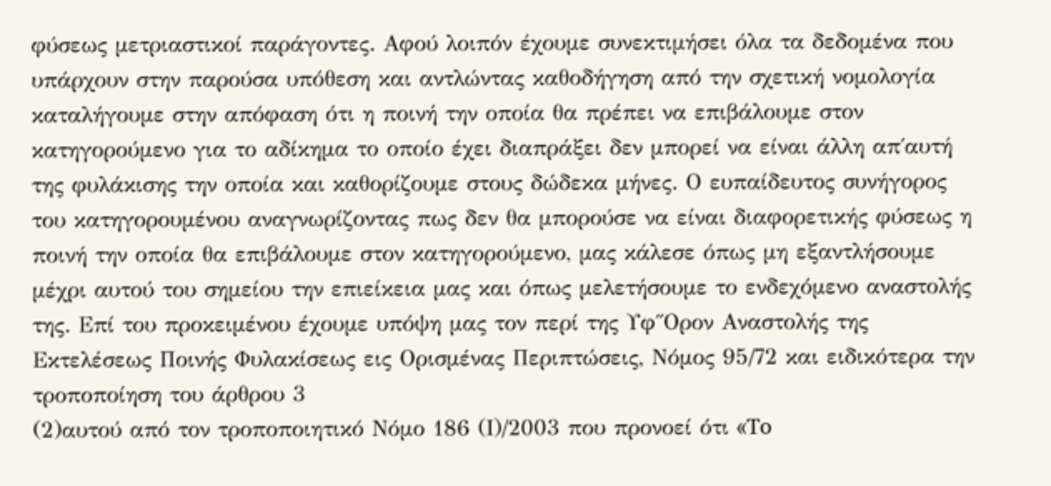φύσεως μετριαστικοί παράγοντες. Αφού λοιπόν έχουμε συνεκτιμήσει όλα τα δεδομένα που υπάρχουν στην παρούσα υπόθεση και αντλώντας καθοδήγηση από την σχετική νομολογία καταλήγουμε στην απόφαση ότι η ποινή την οποία θα πρέπει να επιβάλουμε στον κατηγορούμενο για το αδίκημα το οποίο έχει διαπράξει δεν μπορεί να είναι άλλη απ΄αυτή της φυλάκισης την οποία και καθορίζουμε στους δώδεκα μήνες. Ο ευπαίδευτος συνήγορος του κατηγορουμένου αναγνωρίζοντας πως δεν θα μπορούσε να είναι διαφορετικής φύσεως η ποινή την οποία θα επιβάλουμε στον κατηγορούμενο, μας κάλεσε όπως μη εξαντλήσουμε μέχρι αυτού του σημείου την επιείκεια μας και όπως μελετήσουμε το ενδεχόμενο αναστολής της. Επί του προκειμένου έχουμε υπόψη μας τον περί της Υφ΄΄Ορον Αναστολής της Εκτελέσεως Ποινής Φυλακίσεως εις Ορισμένας Περιπτώσεις, Νόμος 95/72 και ειδικότερα την τροποποίηση του άρθρου 3
(2)αυτού από τον τροποποιητικό Νόμο 186 (Ι)/2003 που προνοεί ότι «To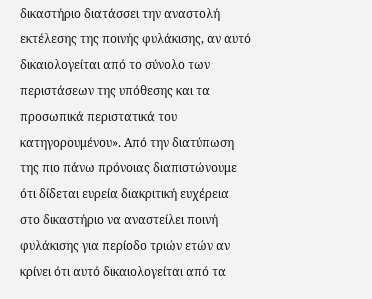δικαστήριο διατάσσει την αναστολή εκτέλεσης της ποινής φυλάκισης, αν αυτό δικαιολογείται από το σύνολο των περιστάσεων της υπόθεσης και τα προσωπικά περιστατικά του κατηγορουμένου». Από την διατύπωση της πιο πάνω πρόνοιας διαπιστώνουμε ότι δίδεται ευρεία διακριτική ευχέρεια στο δικαστήριο να αναστείλει ποινή φυλάκισης για περίοδο τριών ετών αν κρίνει ότι αυτό δικαιολογείται από τα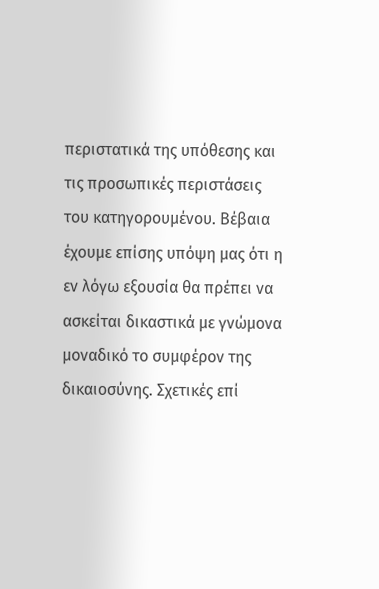περιστατικά της υπόθεσης και τις προσωπικές περιστάσεις του κατηγορουμένου. Βέβαια έχουμε επίσης υπόψη μας ότι η εν λόγω εξουσία θα πρέπει να ασκείται δικαστικά με γνώμονα μοναδικό το συμφέρον της δικαιοσύνης. Σχετικές επί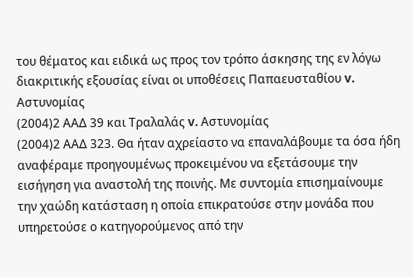του θέματος και ειδικά ως προς τον τρόπο άσκησης της εν λόγω διακριτικής εξουσίας είναι οι υποθέσεις Παπαευσταθίου v. Αστυνομίας
(2004)2 ΑΑΔ 39 και Τραλαλάς v. Αστυνομίας
(2004)2 ΑΑΔ 323. Θα ήταν αχρείαστο να επαναλάβουμε τα όσα ήδη αναφέραμε προηγουμένως προκειμένου να εξετάσουμε την εισήγηση για αναστολή της ποινής. Με συντομία επισημαίνουμε την χαώδη κατάσταση η οποία επικρατούσε στην μονάδα που υπηρετούσε ο κατηγορούμενος από την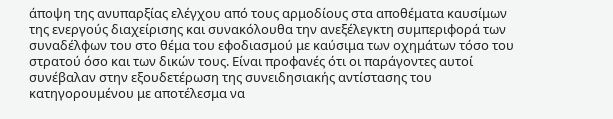άποψη της ανυπαρξίας ελέγχου από τους αρμοδίους στα αποθέματα καυσίμων της ενεργούς διαχείρισης και συνακόλουθα την ανεξέλεγκτη συμπεριφορά των συναδέλφων του στο θέμα του εφοδιασμού με καύσιμα των οχημάτων τόσο του στρατού όσο και των δικών τους. Είναι προφανές ότι οι παράγοντες αυτοί συνέβαλαν στην εξουδετέρωση της συνειδησιακής αντίστασης του κατηγορουμένου με αποτέλεσμα να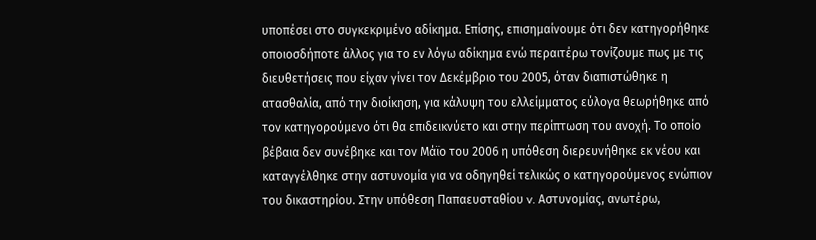υποπέσει στο συγκεκριμένο αδίκημα. Επίσης, επισημαίνουμε ότι δεν κατηγορήθηκε οποιοσδήποτε άλλος για το εν λόγω αδίκημα ενώ περαιτέρω τονίζουμε πως με τις διευθετήσεις που είχαν γίνει τον Δεκέμβριο του 2005, όταν διαπιστώθηκε η ατασθαλία, από την διοίκηση, για κάλυψη του ελλείμματος εύλογα θεωρήθηκε από τον κατηγορούμενο ότι θα επιδεικνύετο και στην περίπτωση του ανοχή. Το οποίο βέβαια δεν συνέβηκε και τον Μάϊο του 2006 η υπόθεση διερευνήθηκε εκ νέου και καταγγέλθηκε στην αστυνομία για να οδηγηθεί τελικώς ο κατηγορούμενος ενώπιον του δικαστηρίου. Στην υπόθεση Παπαευσταθίου v. Αστυνομίας, ανωτέρω,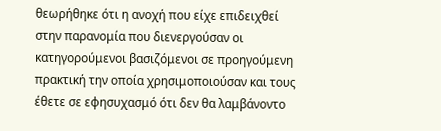θεωρήθηκε ότι η ανοχή που είχε επιδειχθεί στην παρανομία που διενεργούσαν οι κατηγορούμενοι βασιζόμενοι σε προηγούμενη πρακτική την οποία χρησιμοποιούσαν και τους έθετε σε εφησυχασμό ότι δεν θα λαμβάνοντο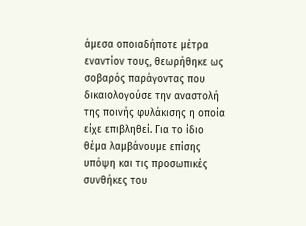άμεσα οποιαδήποτε μέτρα εναντίον τους, θεωρήθηκε ως σοβαρός παράγοντας που δικαιολογούσε την αναστολή της ποινής φυλάκισης η οποία είχε επιβληθεί. Για το ίδιο θέμα λαμβάνουμε επίσης υπόψη και τις προσωπικές συνθήκες του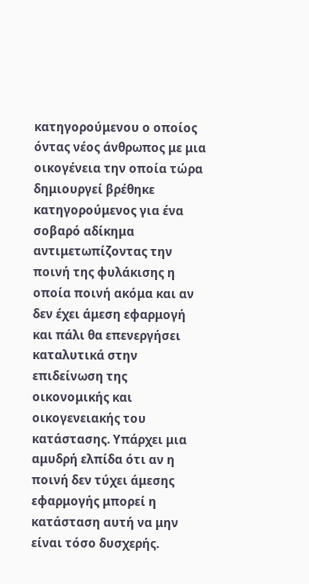κατηγορούμενου ο οποίος όντας νέος άνθρωπος με μια οικογένεια την οποία τώρα δημιουργεί βρέθηκε κατηγορούμενος για ένα σοβαρό αδίκημα αντιμετωπίζοντας την ποινή της φυλάκισης η οποία ποινή ακόμα και αν δεν έχει άμεση εφαρμογή και πάλι θα επενεργήσει καταλυτικά στην επιδείνωση της οικονομικής και οικογενειακής του κατάστασης. Υπάρχει μια αμυδρή ελπίδα ότι αν η ποινή δεν τύχει άμεσης εφαρμογής μπορεί η κατάσταση αυτή να μην είναι τόσο δυσχερής.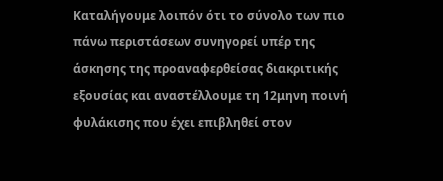Καταλήγουμε λοιπόν ότι το σύνολο των πιο πάνω περιστάσεων συνηγορεί υπέρ της άσκησης της προαναφερθείσας διακριτικής εξουσίας και αναστέλλουμε τη 12μηνη ποινή φυλάκισης που έχει επιβληθεί στον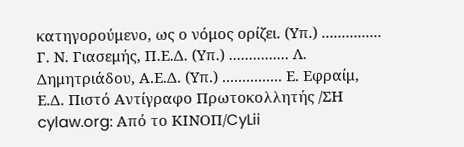κατηγορούμενο, ως ο νόμος ορίζει. (Υπ.) ............... Γ. Ν. Γιασεμής, Π.Ε.Δ. (Υπ.) ............... Λ. Δημητριάδου, Α.Ε.Δ. (Υπ.) ............... Ε. Εφραίμ, Ε.Δ. Πιστό Αντίγραφο Πρωτοκολλητής /ΣΗ cylaw.org: Από το ΚΙΝOΠ/CyLii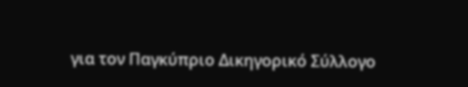για τον Παγκύπριο Δικηγορικό Σύλλογο